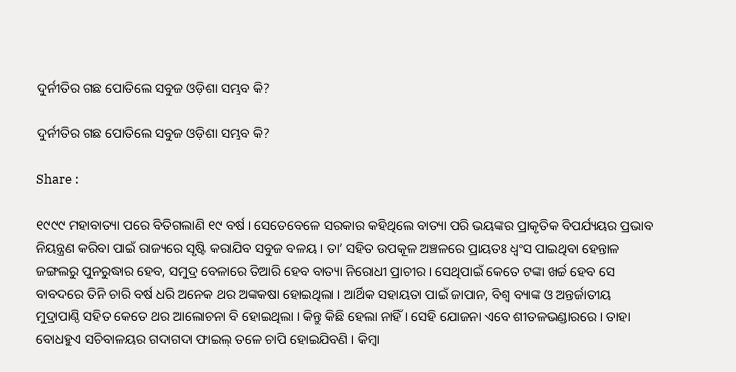ଦୁର୍ନୀତିର ଗଛ ପୋତିଲେ ସବୁଜ ଓଡ଼ିଶା ସମ୍ଭବ କି?

ଦୁର୍ନୀତିର ଗଛ ପୋତିଲେ ସବୁଜ ଓଡ଼ିଶା ସମ୍ଭବ କି?

Share :

୧୯୯୯ ମହାବାତ୍ୟା ପରେ ବିତିଗଲାଣି ୧୯ ବର୍ଷ । ସେତେବେଳେ ସରକାର କହିଥିଲେ ବାତ୍ୟା ପରି ଭୟଙ୍କର ପ୍ରାକୃତିକ ବିପର୍ଯ୍ୟୟର ପ୍ରଭାବ ନିୟନ୍ତ୍ରଣ କରିବା ପାଇଁ ରାଜ୍ୟରେ ସୃଷ୍ଟି କରାଯିବ ସବୁଜ ବଳୟ । ତା’ ସହିତ ଉପକୂଳ ଅଞ୍ଚଳରେ ପ୍ରାୟତଃ ଧ୍ୱଂସ ପାଇଥିବା ହେନ୍ତାଳ ଜଙ୍ଗଲରୁ ପୁନରୁଦ୍ଧାର ହେବ, ସମୁଦ୍ର ବେଳାରେ ତିଆରି ହେବ ବାତ୍ୟା ନିରୋଧୀ ପ୍ରାଚୀର । ସେଥିପାଇଁ କେତେ ଟଙ୍କା ଖର୍ଚ୍ଚ ହେବ ସେ ବାବଦରେ ତିନି ଚାରି ବର୍ଷ ଧରି ଅନେକ ଥର ଅଙ୍କକଷା ହୋଇଥିଲା । ଆର୍ଥିକ ସହାୟତା ପାଇଁ ଜାପାନ, ବିଶ୍ୱ ବ୍ୟାଙ୍କ ଓ ଅନ୍ତର୍ଜାତୀୟ ମୁଦ୍ରାପାଣ୍ଠି ସହିତ କେତେ ଥର ଆଲୋଚନା ବି ହୋଇଥିଲା । କିନ୍ତୁ କିଛି ହେଲା ନାହିଁ । ସେହି ଯୋଜନା ଏବେ ଶୀତଳଭଣ୍ଡାରରେ । ତାହା ବୋଧହୁଏ ସଚିବାଳୟର ଗଦାଗଦା ଫାଇଲ୍‍ ତଳେ ଚାପି ହୋଇଯିବଣି । କିମ୍ବା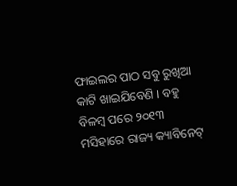ଫାଇଲର ପାଠ ସବୁ ରୁଖିଆ କାଟି ଖାଇଯିବେଣି । ବହୁ ବିଳମ୍ବ ପରେ ୨୦୧୩ ମସିହାରେ ରାଜ୍ୟ କ୍ୟାବିନେଟ୍‍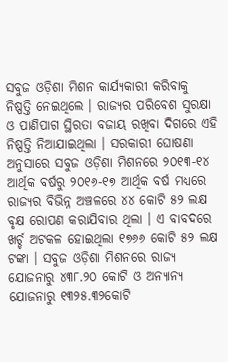ସବୁଜ ଓଡ଼ିଶା ମିଶନ କାର୍ଯ୍ୟକାରୀ କରିବାକୁ ନିଷ୍ପତ୍ତି ନେଇଥିଲେ । ରାଜ୍ୟର ପରିବେଶ ସୁରକ୍ଷା ଓ ପାଣିପାଗ ସ୍ଥିରତା ବଜାୟ ରଖିବା ଦିଗରେ ଏହି ନିଷ୍ପତ୍ତି ନିଆଯାଇଥିଲା । ସରକାରୀ ଘୋଷଣା ଅନୁସାରେ ସବୁଜ ଓଡ଼ିଶା ମିଶନରେ ୨୦୧୩-୧୪ ଆର୍ଥିକ ବର୍ଷରୁ ୨୦୧୬-୧୭ ଆର୍ଥିକ ବର୍ଷ ମଧ୍ୟରେ ରାଜ୍ୟର ବିଭିନ୍ନ ଅଞ୍ଚଳରେ ୪୪ କୋଟି ୫୨ ଲକ୍ଷ ବୃକ୍ଷ ରୋପଣ କରାଯିବାର ଥିଲା । ଏ ବାବଦରେ ଖର୍ଚ୍ଚ ଅଟକଳ ହୋଇଥିଲା ୧୭୬୬ କୋଟି ୫୨ ଲକ୍ଷ ଟଙ୍କା । ସବୁଜ ଓଡ଼ିଶା ମିଶନରେ ରାଜ୍ୟ ଯୋଜନାରୁ ୪୩୮.୨୦ କୋଟି ଓ ଅନ୍ୟାନ୍ୟ ଯୋଜନାରୁ ୧୩୨୫.୩୨କୋଟି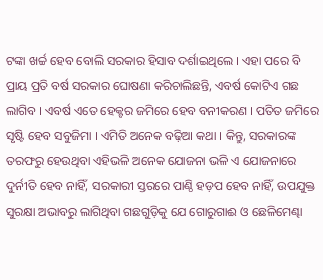ଟଙ୍କା ଖର୍ଚ୍ଚ ହେବ ବୋଲି ସରକାର ହିସାବ ଦର୍ଶାଇଥିଲେ । ଏହା ପରେ ବି ପ୍ରାୟ ପ୍ରତି ବର୍ଷ ସରକାର ଘୋଷଣା କରିଚାଲିଛନ୍ତି, ଏବର୍ଷ କୋଟିଏ ଗଛ ଲାଗିବ । ଏବର୍ଷ ଏତେ ହେକ୍ଟର ଜମିରେ ହେବ ବନୀକରଣ । ପତିତ ଜମିରେ ସୃଷ୍ଟି ହେବ ସବୁଜିମା । ଏମିତି ଅନେକ ବଢ଼ିଆ କଥା । କିନ୍ତୁ, ସରକାରଙ୍କ ତରଫରୁ ହେଉଥିବା ଏହିଭଳି ଅନେକ ଯୋଜନା ଭଳି ଏ ଯୋଜନାରେ ଦୁର୍ନୀତି ହେବ ନାହିଁ, ସରକାରୀ ସ୍ତରରେ ପାଣ୍ଠି ହଡ଼ପ ହେବ ନାହିଁ, ଉପଯୁକ୍ତ ସୁରକ୍ଷା ଅଭାବରୁ ଲାଗିଥିବା ଗଛଗୁଡ଼ିକୁ ଯେ ଗୋରୁଗାଈ ଓ ଛେଳିମେଣ୍ଢା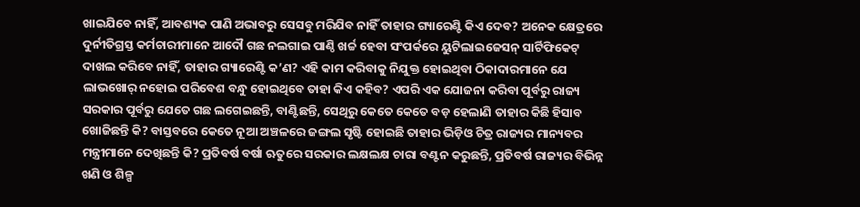ଖାଇଯିବେ ନାହିଁ, ଆବଶ୍ୟକ ପାଣି ଅଭାବରୁ ସେସବୁ ମରିଯିବ ନାହିଁ ତାହାର ଗ୍ୟାରେଣ୍ଟି କିଏ ଦେବ? ଅନେକ କ୍ଷେତ୍ରରେ ଦୁର୍ନୀତିଗ୍ରସ୍ତ କର୍ମଚାରୀମାନେ ଆଦୌ ଗଛ ନଲଗାଇ ପାଣ୍ଠି ଖର୍ଚ୍ଚ ହେବା ସଂପର୍କରେ ୟୁଟିଲାଇଜେସନ୍‍ ସାର୍ଟିଫିକେଟ୍‍ ଦାଖଲ କରିବେ ନାହିଁ, ତାହାର ଗ୍ୟାରେଣ୍ଟି କ’ଣ? ଏହି କାମ କରିବାକୁ ନିଯୁକ୍ତ ହୋଇଥିବା ଠିକାଦାରମାନେ ଯେ ଲାଭଖୋର୍‍ ନହୋଇ ପରିବେଶ ବନ୍ଧୁ ହୋଇଥିବେ ତାହା କିଏ କହିବ? ଏପରି ଏକ ଯୋଜନା କରିବା ପୂର୍ବରୁ ରାଜ୍ୟ ସରକାର ପୂର୍ବରୁ ଯେତେ ଗଛ ଲଗେଇଛନ୍ତି, ବାଣ୍ଟିଛନ୍ତି, ସେଥିରୁ କେତେ କେତେ ବଡ଼ ହେଲାଣି ତାହାର କିଛି ହିସାବ ଖୋଜିଛନ୍ତି କି? ବାସ୍ତବରେ କେତେ ନୂଆ ଅଞ୍ଚଳରେ ଜଙ୍ଗଲ ସୃଷ୍ଟି ହୋଇଛି ତାହାର ଭିଡ଼ିଓ ଚିତ୍ର ରାଜ୍ୟର ମାନ୍ୟବର ମନ୍ତ୍ରୀମାନେ ଦେଖିଛନ୍ତି କି? ପ୍ରତିବର୍ଷ ବର୍ଷା ଋତୁରେ ସରକାର ଲକ୍ଷଲକ୍ଷ ଚାରା ବଣ୍ଟନ କରୁଛନ୍ତି, ପ୍ରତିବର୍ଷ ରାଜ୍ୟର ବିଭିନ୍ନ ଖଣି ଓ ଶିଳ୍ପ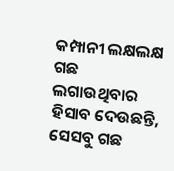କମ୍ପାନୀ ଲକ୍ଷଲକ୍ଷ ଗଛ ଲଗାଉଥିବାର ହିସାବ ଦେଉଛନ୍ତି, ସେସବୁ ଗଛ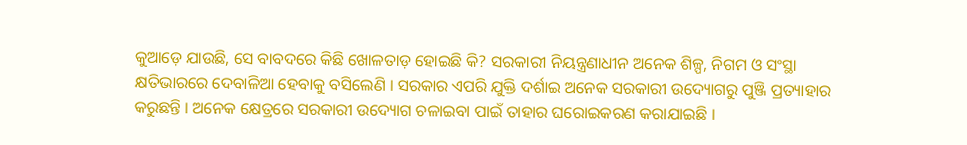କୁଆଡ଼େ ଯାଉଛି, ସେ ବାବଦରେ କିଛି ଖୋଳତାଡ଼ ହୋଇଛି କି? ସରକାରୀ ନିୟନ୍ତ୍ରଣାଧୀନ ଅନେକ ଶିଳ୍ପ, ନିଗମ ଓ ସଂସ୍ଥା କ୍ଷତିଭାରରେ ଦେବାଳିଆ ହେବାକୁ ବସିଲେଣି । ସରକାର ଏପରି ଯୁକ୍ତି ଦର୍ଶାଇ ଅନେକ ସରକାରୀ ଉଦ୍ୟୋଗରୁ ପୁଞ୍ଜି ପ୍ରତ୍ୟାହାର କରୁଛନ୍ତି । ଅନେକ କ୍ଷେତ୍ରରେ ସରକାରୀ ଉଦ୍ୟୋଗ ଚଳାଇବା ପାଇଁ ତାହାର ଘରୋଇକରଣ କରାଯାଇଛି ।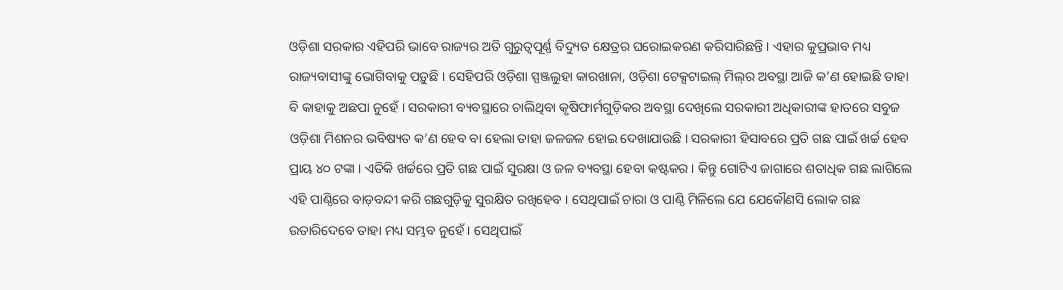ଓଡ଼ିଶା ସରକାର ଏହିପରି ଭାବେ ରାଜ୍ୟର ଅତି ଗୁରୁତ୍ୱପୂର୍ଣ୍ଣ ବିଦ୍ୟୁତ କ୍ଷେତ୍ରର ଘରୋଇକରଣ କରିସାରିଛନ୍ତି । ଏହାର କୁପ୍ରଭାବ ମଧ୍ୟ ରାଜ୍ୟବାସୀଙ୍କୁ ଭୋଗିବାକୁ ପଡ଼ୁଛି । ସେହିପରି ଓଡ଼ିଶା ସ୍ପଞ୍ଜଲୁହା କାରଖାନା, ଓଡ଼ିଶା ଟେକ୍ସଟାଇଲ୍‍ ମିଲ୍‍ର ଅବସ୍ଥା ଆଜି କ’ଣ ହୋଇଛି ତାହା ବି କାହାକୁ ଅଛପା ନୁହେଁ । ସରକାରୀ ବ୍ୟବସ୍ଥାରେ ଚାଲିଥିବା କୃଷିଫାର୍ମଗୁଡ଼ିକର ଅବସ୍ଥା ଦେଖିଲେ ସରକାରୀ ଅଧିକାରୀଙ୍କ ହାତରେ ସବୁଜ ଓଡ଼ିଶା ମିଶନର ଭବିଷ୍ୟତ କ’ଣ ହେବ ବା ହେଲା ତାହା ଜଳଜଳ ହୋଇ ଦେଖାଯାଉଛି । ସରକାରୀ ହିସାବରେ ପ୍ରତି ଗଛ ପାଇଁ ଖର୍ଚ୍ଚ ହେବ ପ୍ରାୟ ୪୦ ଟଙ୍କା । ଏତିକି ଖର୍ଚ୍ଚରେ ପ୍ରତି ଗଛ ପାଇଁ ସୁରକ୍ଷା ଓ ଜଳ ବ୍ୟବସ୍ଥା ହେବା କଷ୍ଟକର । କିନ୍ତୁ ଗୋଟିଏ ଜାଗାରେ ଶତାଧିକ ଗଛ ଲାଗିଲେ ଏହି ପାଣ୍ଠିରେ ବାଡ଼ବନ୍ଦୀ କରି ଗଛଗୁଡ଼ିକୁ ସୁରକ୍ଷିତ ରଖିହେବ । ସେଥିପାଇଁ ଚାରା ଓ ପାଣ୍ଠି ମିଳିଲେ ଯେ ଯେକୌଣସି ଲୋକ ଗଛ ଉତାରିଦେବେ ତାହା ମଧ୍ୟ ସମ୍ଭବ ନୁହେଁ । ସେଥିପାଇଁ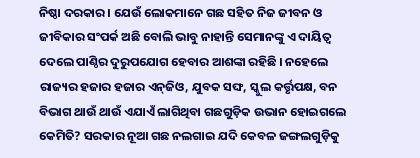ନିଷ୍ଠା ଦରକାର । ଯେଉଁ ଲୋକମାନେ ଗଛ ସହିତ ନିଜ ଜୀବନ ଓ ଜୀବିକାର ସଂପର୍କ ଅଛି ବୋଲି ଭାବୁ ନାହାନ୍ତି ସେମାନଙ୍କୁ ଏ ଦାୟିତ୍ୱ ଦେଲେ ପାଣ୍ଠିର ଦୁରୁପଯୋଗ ହେବାର ଆଶଙ୍କା ରହିଛି । ନହେଲେ ରାଜ୍ୟର ହଜାର ହଜାର ଏନ୍‍ଜିଓ, ଯୁବକ ସଙ୍ଘ, ସ୍କୁଲ କର୍ତ୍ତୃପକ୍ଷ, ବନ ବିଭାଗ ଥାଉଁ ଥାଉଁ ଏଯାଏଁ ଲାଗିଥିବା ଗଛଗୁଡ଼ିକ ଉଭାନ ହୋଇଗଲେ କେମିତି? ସରକାର ନୂଆ ଗଛ ନଲଗାଇ ଯଦି କେବଳ ଜଙ୍ଗଲଗୁଡ଼ିକୁ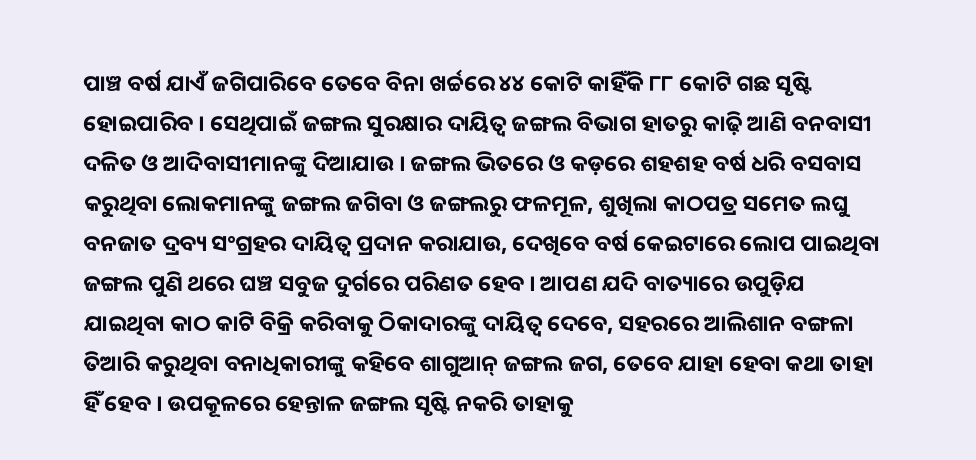ପାଞ୍ଚ ବର୍ଷ ଯାଏଁ ଜଗିପାରିବେ ତେବେ ବିନା ଖର୍ଚ୍ଚରେ ୪୪ କୋଟି କାହିଁକି ୮୮ କୋଟି ଗଛ ସୃଷ୍ଟି ହୋଇପାରିବ । ସେଥିପାଇଁ ଜଙ୍ଗଲ ସୁରକ୍ଷାର ଦାୟିତ୍ୱ ଜଙ୍ଗଲ ବିଭାଗ ହାତରୁ କାଢ଼ି ଆଣି ବନବାସୀ ଦଳିତ ଓ ଆଦିବାସୀମାନଙ୍କୁ ଦିଆଯାଉ । ଜଙ୍ଗଲ ଭିତରେ ଓ କଡ଼ରେ ଶହଶହ ବର୍ଷ ଧରି ବସବାସ କରୁଥିବା ଲୋକମାନଙ୍କୁ ଜଙ୍ଗଲ ଜଗିବା ଓ ଜଙ୍ଗଲରୁ ଫଳମୂଳ, ଶୁଖିଲା କାଠପତ୍ର ସମେତ ଲଘୁ ବନଜାତ ଦ୍ରବ୍ୟ ସଂଗ୍ରହର ଦାୟିତ୍ୱ ପ୍ରଦାନ କରାଯାଉ, ଦେଖିବେ ବର୍ଷ କେଇଟାରେ ଲୋପ ପାଇଥିବା ଜଙ୍ଗଲ ପୁଣି ଥରେ ଘଞ୍ଚ ସବୁଜ ଦୁର୍ଗରେ ପରିଣତ ହେବ । ଆପଣ ଯଦି ବାତ୍ୟାରେ ଉପୁଡ଼ିଯ ଯାଇଥିବା କାଠ କାଟି ବିକ୍ରି କରିବାକୁ ଠିକାଦାରଙ୍କୁ ଦାୟିତ୍ୱ ଦେବେ, ସହରରେ ଆଲିଶାନ ବଙ୍ଗଳା ତିଆରି କରୁଥିବା ବନାଧିକାରୀଙ୍କୁ କହିବେ ଶାଗୁଆନ୍‍ ଜଙ୍ଗଲ ଜଗ, ତେବେ ଯାହା ହେବା କଥା ତାହା ହିଁ ହେବ । ଉପକୂଳରେ ହେନ୍ତାଳ ଜଙ୍ଗଲ ସୃଷ୍ଟି ନକରି ତାହାକୁ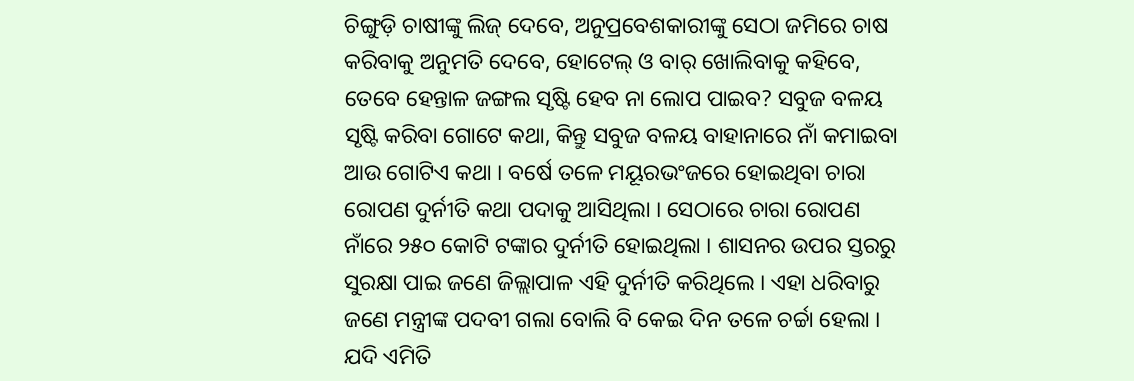ଚିଙ୍ଗୁଡ଼ି ଚାଷୀଙ୍କୁ ଲିଜ୍‍ ଦେବେ, ଅନୁପ୍ରବେଶକାରୀଙ୍କୁ ସେଠା ଜମିରେ ଚାଷ କରିବାକୁ ଅନୁମତି ଦେବେ, ହୋଟେଲ୍‍ ଓ ବାର୍‍ ଖୋଲିବାକୁ କହିବେ, ତେବେ ହେନ୍ତାଳ ଜଙ୍ଗଲ ସୃଷ୍ଟି ହେବ ନା ଲୋପ ପାଇବ? ସବୁଜ ବଳୟ ସୃଷ୍ଟି କରିବା ଗୋଟେ କଥା, କିନ୍ତୁ ସବୁଜ ବଳୟ ବାହାନାରେ ନାଁ କମାଇବା ଆଉ ଗୋଟିଏ କଥା । ବର୍ଷେ ତଳେ ମୟୂରଭଂଜରେ ହୋଇଥିବା ଚାରା ରୋପଣ ଦୁର୍ନୀତି କଥା ପଦାକୁ ଆସିଥିଲା । ସେଠାରେ ଚାରା ରୋପଣ ନାଁରେ ୨୫୦ କୋଟି ଟଙ୍କାର ଦୁର୍ନୀତି ହୋଇଥିଲା । ଶାସନର ଉପର ସ୍ତରରୁ ସୁରକ୍ଷା ପାଇ ଜଣେ ଜିଲ୍ଲାପାଳ ଏହି ଦୁର୍ନୀତି କରିଥିଲେ । ଏହା ଧରିବାରୁ ଜଣେ ମନ୍ତ୍ରୀଙ୍କ ପଦବୀ ଗଲା ବୋଲି ବି କେଇ ଦିନ ତଳେ ଚର୍ଚ୍ଚା ହେଲା । ଯଦି ଏମିତି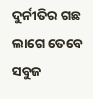ଦୁର୍ନୀତିର ଗଛ ଲାଗେ ତେବେ ସବୁଜ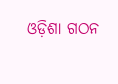ଓଡ଼ିଶା ଗଠନ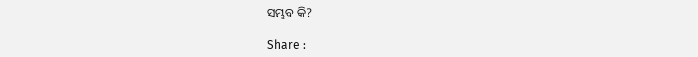ସମ୍ଭବ କି?

Share :